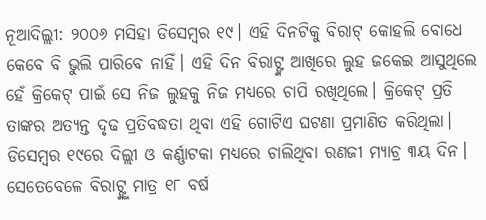ନୂଆଦିଲ୍ଲୀ: ୨୦୦୬ ମସିହା ଡିସେମ୍ବର ୧୯। ଏହି ଦିନଟିକୁ ବିରାଟ୍ କୋହଲି ବୋଧେ କେବେ ବି ଭୁଲି ପାରିବେ ନାହିଁ। ଏହି ଦିନ ବିରାଟ୍ଙ୍କ ଆଖିରେ ଲୁହ ଜକେଇ ଆସୁଥିଲେ ହେଁ କ୍ରିକେଟ୍ ପାଇଁ ସେ ନିଜ ଲୁହକୁ ନିଜ ମଧ୍ୟରେ ଚାପି ରଖିଥିଲେ। କ୍ରିକେଟ୍ ପ୍ରତି ତାଙ୍କର ଅତ୍ୟନ୍ତ ଦୃଢ ପ୍ରତିବଦ୍ଧତା ଥିବା ଏହି ଗୋଟିଏ ଘଟଣା ପ୍ରମାଣିତ କରିଥିଲା।
ଡିସେମ୍ବର ୧୯ରେ ଦିଲ୍ଲୀ ଓ କର୍ଣ୍ଣାଟକା ମଧ୍ୟରେ ଚାଲିଥିବା ରଣଜୀ ମ୍ୟାଚ୍ର ୩ୟ ଦିନ। ସେତେବେଳେ ବିରାଟ୍ଙ୍କୁ ମାତ୍ର ୧୮ ବର୍ଷ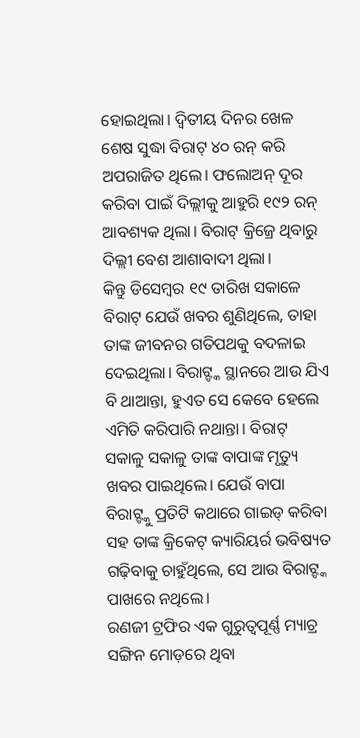ହୋଇଥିଲା। ଦ୍ୱିତୀୟ ଦିନର ଖେଳ ଶେଷ ସୁଦ୍ଧା ବିରାଟ୍ ୪୦ ରନ୍ କରି ଅପରାଜିତ ଥିଲେ। ଫଲୋଅନ୍ ଦୂର କରିବା ପାଇଁ ଦିଲ୍ଲୀକୁ ଆହୁରି ୧୯୨ ରନ୍ ଆବଶ୍ୟକ ଥିଲା। ବିରାଟ୍ କ୍ରିଜ୍ରେ ଥିବାରୁ ଦିଲ୍ଲୀ ବେଶ ଆଶାବାଦୀ ଥିଲା।
କିନ୍ତୁ ଡିସେମ୍ବର ୧୯ ତାରିଖ ସକାଳେ ବିରାଟ୍ ଯେଉଁ ଖବର ଶୁଣିଥିଲେ, ତାହା ତାଙ୍କ ଜୀବନର ଗତିପଥକୁ ବଦଳାଇ ଦେଇଥିଲା। ବିରାଟ୍ଙ୍କ ସ୍ଥାନରେ ଆଉ ଯିଏ ବି ଥାଆନ୍ତା, ହୁଏତ ସେ କେବେ ହେଲେ ଏମିତି କରିପାରି ନଥାନ୍ତା। ବିରାଟ୍ ସକାଳୁ ସକାଳୁ ତାଙ୍କ ବାପାଙ୍କ ମୃତ୍ୟୁ ଖବର ପାଇଥିଲେ। ଯେଉଁ ବାପା ବିରାଟ୍ଙ୍କୁ ପ୍ରତିଟି କଥାରେ ଗାଇଡ୍ କରିବା ସହ ତାଙ୍କ କ୍ରିକେଟ୍ କ୍ୟାରିୟର୍ର ଭବିଷ୍ୟତ ଗଢ଼ିବାକୁ ଚାହୁଁଥିଲେ, ସେ ଆଉ ବିରାଟ୍ଙ୍କ ପାଖରେ ନଥିଲେ।
ରଣଜୀ ଟ୍ରଫିର ଏକ ଗୁରୁତ୍ୱପୂର୍ଣ୍ଣ ମ୍ୟାଚ୍ର ସଙ୍ଗିନ ମୋଡ଼ରେ ଥିବା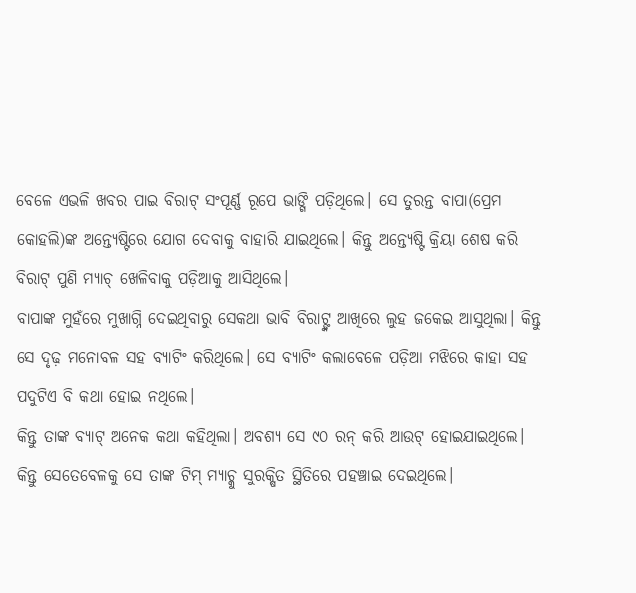ବେଳେ ଏଭଳି ଖବର ପାଇ ବିରାଟ୍ ସଂପୂର୍ଣ୍ଣ ରୂପେ ଭାଙ୍ଗି ପଡ଼ିଥିଲେ। ସେ ତୁରନ୍ତ ବାପା(ପ୍ରେମ କୋହଲି)ଙ୍କ ଅନ୍ତ୍ୟେଷ୍ଟିରେ ଯୋଗ ଦେବାକୁ ବାହାରି ଯାଇଥିଲେ। କିନ୍ତୁ ଅନ୍ତ୍ୟେଷ୍ଟି କ୍ରିୟା ଶେଷ କରି ବିରାଟ୍ ପୁଣି ମ୍ୟାଚ୍ ଖେଳିବାକୁ ପଡ଼ିଆକୁ ଆସିଥିଲେ।
ବାପାଙ୍କ ମୁହଁରେ ମୁଖାଗ୍ନି ଦେଇଥିବାରୁ ସେକଥା ଭାବି ବିରାଟ୍ଙ୍କ ଆଖିରେ ଲୁହ ଜକେଇ ଆସୁଥିଲା। କିନ୍ତୁ ସେ ଦୃଢ଼ ମନୋବଳ ସହ ବ୍ୟାଟିଂ କରିଥିଲେ। ସେ ବ୍ୟାଟିଂ କଲାବେଳେ ପଡ଼ିଆ ମଝିରେ କାହା ସହ ପଦୁଟିଏ ବି କଥା ହୋଇ ନଥିଲେ।
କିନ୍ତୁ ତାଙ୍କ ବ୍ୟାଟ୍ ଅନେକ କଥା କହିଥିଲା। ଅବଶ୍ୟ ସେ ୯୦ ରନ୍ କରି ଆଉଟ୍ ହୋଇଯାଇଥିଲେ। କିନ୍ତୁ ସେତେବେଳକୁ ସେ ତାଙ୍କ ଟିମ୍ ମ୍ୟାଚ୍କୁ ସୁରକ୍ଷିତ ସ୍ଥିତିରେ ପହଞ୍ଚାଇ ଦେଇଥିଲେ।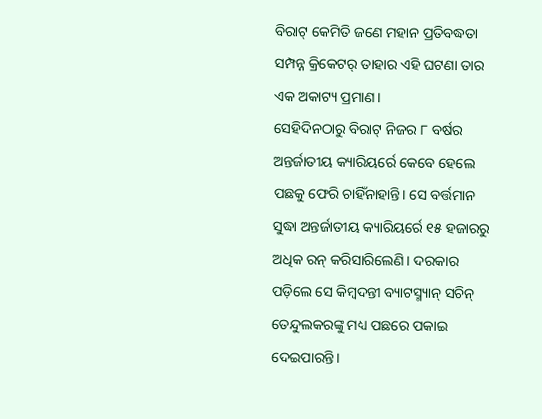ବିରାଟ୍ କେମିତି ଜଣେ ମହାନ ପ୍ରତିବଦ୍ଧତା ସମ୍ପନ୍ନ କ୍ରିକେଟର୍ ତାହାର ଏହି ଘଟଣା ତାର ଏକ ଅକାଟ୍ୟ ପ୍ରମାଣ।
ସେହିଦିନଠାରୁ ବିରାଟ୍ ନିଜର ୮ ବର୍ଷର ଅନ୍ତର୍ଜାତୀୟ କ୍ୟାରିୟର୍ରେ କେବେ ହେଲେ ପଛକୁ ଫେରି ଚାହିଁନାହାନ୍ତି। ସେ ବର୍ତ୍ତମାନ ସୁଦ୍ଧା ଅନ୍ତର୍ଜାତୀୟ କ୍ୟାରିୟର୍ରେ ୧୫ ହଜାରରୁ ଅଧିକ ରନ୍ କରିସାରିଲେଣି। ଦରକାର ପଡ଼ିଲେ ସେ କିମ୍ବଦନ୍ତୀ ବ୍ୟାଟସ୍ମ୍ୟାନ୍ ସଚିନ୍ ତେନ୍ଦୁଲକରଙ୍କୁ ମଧ୍ୟ ପଛରେ ପକାଇ ଦେଇପାରନ୍ତି।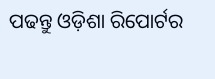ପଢନ୍ତୁ ଓଡ଼ିଶା ରିପୋର୍ଟର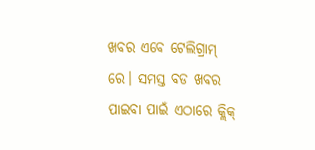ଖବର ଏବେ ଟେଲିଗ୍ରାମ୍ ରେ। ସମସ୍ତ ବଡ ଖବର ପାଇବା ପାଇଁ ଏଠାରେ କ୍ଲିକ୍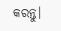କରନ୍ତୁ।